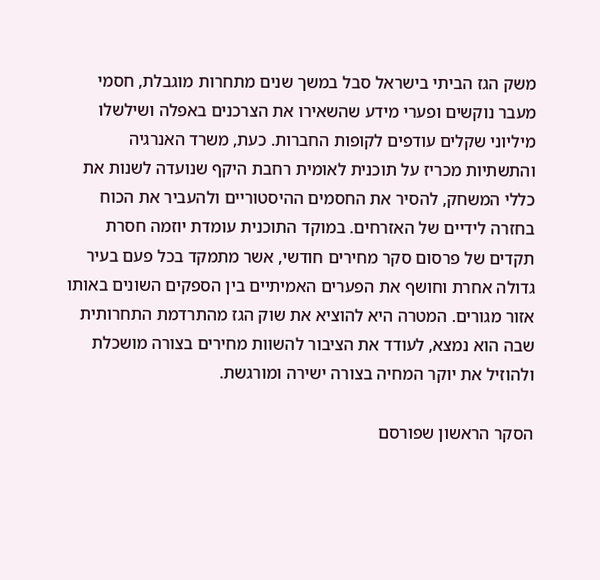משק הגז הביתי בישראל סבל במשך שנים מתחרות מוגבלת, חסמי מעבר נוקשים ופערי מידע שהשאירו את הצרכנים באפלה ושילשלו מיליוני שקלים עודפים לקופות החברות. כעת, משרד האנרגיה והתשתיות מכריז על תוכנית לאומית רחבת היקף שנועדה לשנות את כללי המשחק, להסיר את החסמים ההיסטוריים ולהעביר את הכוח בחזרה לידיים של האזרחים. במוקד התוכנית עומדת יוזמה חסרת תקדים של פרסום סקר מחירים חודשי, אשר מתמקד בכל פעם בעיר גדולה אחרת וחושף את הפערים האמיתיים בין הספקים השונים באותו אזור מגורים. המטרה היא להוציא את שוק הגז מהתרדמת התחרותית שבה הוא נמצא, לעודד את הציבור להשוות מחירים בצורה מושכלת ולהוזיל את יוקר המחיה בצורה ישירה ומורגשת.

הסקר הראשון שפורסם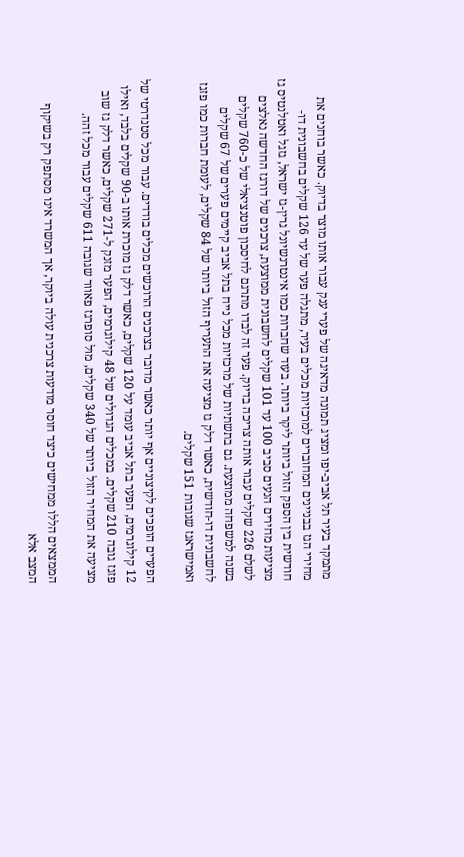מתמקד בעיר תל אביב-יפו ומציג תמונה מדאיגה של פערי ענק עבור אותו מוצר בדיוק. כאשר בוחנים את מחירי הגז בבניינים המחוברים למרכזיות מכלים בעיר, מתגלה פער של עד 126 שקלים בחשבונית דו-חודשית בין הספק הזול ביותר ליקר ביותר. בעוד שחברות כמו אינטרנשיונל גרין-גז ישראל, גזגל ואטלנטיס גז מציעות מחירים הנעים סביב 100 עד 101 שקלים לחשבונית ממוצעת, צרכנים של דורגז החדשה נאלצים לשלם 226 שקלים עבור אותה צריכה בדיוק. פער זה לבדו מתרגם לחיסכון פוטנציאלי של כ-760 שקלים בשנה למשפחה ממוצעת. גם בתשתיות של מרכזיות מכל נייח בתל אביב קיימים פערים של 67 שקלים לחשבונית דו-חודשית, כאשר דלק גז מציעה את התעריף הזול ביותר של 84 שקלים, לעומת חברות כמו פזגז ואמישראגז שגובות 151 שקלים.

הפערים הופכים לקיצוניים אף יותר כאשר מדובר בצרכנים הרוכשים מכלים בודדים. עבור מכל סטנדרטי של 12 קילוגרמים, הפער בתל אביב עומד על 120 שקלים, כאשר דלק גז מוכרת אותו ב-90 שקלים בלבד, ואילו פזגז גובה 210 שקלים. במכלים הגדולים של 48 קילוגרמים, הפער מזנק ל-271 שקלים, כאשר דלק גז שוב מציעה את המחיר הזול ביותר של 340 שקלים, מול סופרגז פאוור שגובה 611 שקלים עבור מכל זהה.

הממצאים הללו ממחישים כיצד חוסר מודעות צרכנית עולה ביוקר, אך המשרד אינו מסתפק רק בשיקוף המצב אלא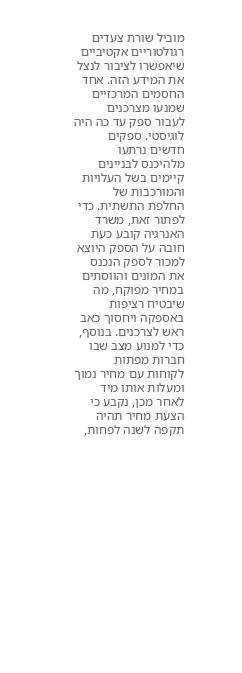מוביל שורת צעדים רגולטוריים אקטיביים שיאפשרו לציבור לנצל את המידע הזה. אחד החסמים המרכזיים שמנעו מצרכנים לעבור ספק עד כה היה לוגיסטי. ספקים חדשים נרתעו מלהיכנס לבניינים קיימים בשל העלויות והמורכבות של החלפת התשתית. כדי לפתור זאת, משרד האנרגיה קובע כעת חובה על הספק היוצא למכור לספק הנכנס את המונים והווסתים במחיר מפוקח, מה שיבטיח רציפות באספקה ויחסוך כאב ראש לצרכנים. בנוסף, כדי למנוע מצב שבו חברות מפתות לקוחות עם מחיר נמוך ומעלות אותו מיד לאחר מכן, נקבע כי הצעת מחיר תהיה תקפה לשנה לפחות,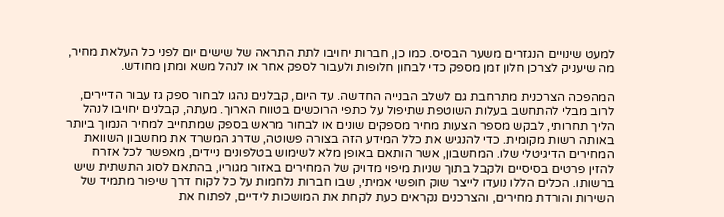למעט שינויים הנגזרים משער הבסיס. כמו כן, חברות יחויבו לתת התראה של שישים יום לפני כל העלאת מחיר, מה שיעניק לצרכן חלון זמן מספק כדי לבחון חלופות ולעבור לספק אחר או לנהל משא ומתן מחודש.

המהפכה הצרכנית מתרחבת גם לשלב הבנייה החדשה. עד היום, קבלנים נהגו לבחור ספק גז עבור הדיירים, לרוב מבלי להתחשב בעלות השוטפת שתיפול על כתפי הרוכשים בטווח הארוך. מעתה, קבלנים יחויבו לנהל הליך תחרותי, לבקש מספר הצעות מחיר מספקים שונים או לבחור מראש בספק שמתחייב למחיר הנמוך ביותר באותה רשות מקומית. כדי להנגיש את כלל המידע הזה בצורה פשוטה, שדרג המשרד את מחשבון השוואת המחירים הדיגיטלי שלו. המחשבון, אשר הותאם באופן מלא לשימוש בטלפונים ניידים, מאפשר לכל אזרח להזין פרטים בסיסיים ולקבל בתוך שניות מיפוי מדויק של המחירים באזור מגוריו, בהתאם לסוג התשתית שיש ברשותו. הכלים הללו נועדו לייצר שוק חופשי אמיתי, שבו חברות נלחמות על כל לקוח דרך שיפור מתמיד של השירות והורדת מחירים, והצרכנים נקראים כעת לקחת את המושכות לידיים, לפתוח את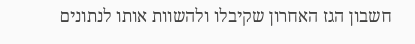חשבון הגז האחרון שקיבלו ולהשוות אותו לנתונים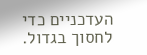העדכניים כדי לחסוך בגדול.